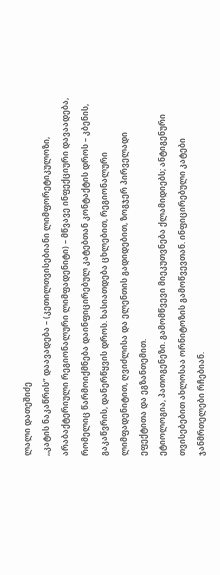ლალი დათეშიძე
,,კატის ნაკაწრის” დაავადება – (კეთილთვისებიანი ლიმფორეტიკულოზი, არაბაქტერიული რეგიონალური ლიმფადენიტი) – მწვავე ინფექციური დავაადება, რომელიც წარმოიქმნება დაინფიცირებულ კატებთან კონტაქტის დროს – კბენის, გაკაწვრის, დანერწყვის დროს. ხასიათდება ცხლებით, რეგიონალური ლიმფადენიტით, ღვიძლისა და ელენთის გადიდებით, ზოგჯერ პირველადი ეფექტითა და ეგზანთემით.
ეტიოლოგია, პათოგენეზი. გამომწვევი მიეკუთვნება ქლამიდიებს; ანტიგენური თვისებებით ახლოსაა ორნიტოზის გამოწვევთან. ინფიცირებული კატები ჯანმრთელები რჩებიან.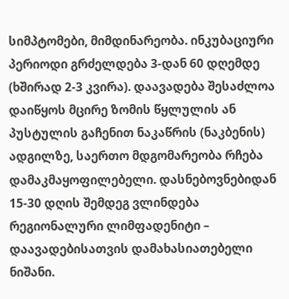სიმპტომები, მიმდინარეობა. ინკუბაციური პერიოდი გრძელდება 3-დან 60 დღემდე (ხშირად 2-3 კვირა). დაავადება შესაძლოა დაიწყოს მცირე ზომის წყლულის ან პუსტულის გაჩენით ნაკაწრის (ნაკბენის) ადგილზე, საერთო მდგომარეობა რჩება დამაკმაყოფილებელი. დასნებოვნებიდან 15-30 დღის შემდეგ ვლინდება რეგიონალური ლიმფადენიტი – დაავადებისათვის დამახასიათებელი ნიშანი.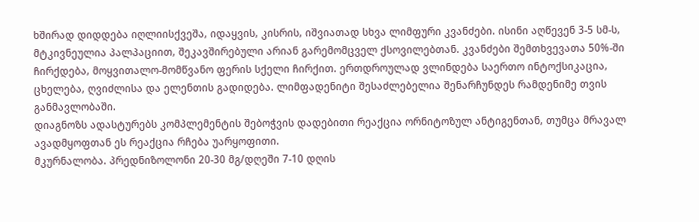ხშირად დიდდება იღლიისქვეშა, იდაყვის, კისრის, იშვიათად სხვა ლიმფური კვანძები. ისინი აღწევენ 3-5 სმ-ს, მტკივნეულია პალპაციით, შეკავშირებული არიან გარემომცველ ქსოვილებთან. კვანძები შემთხვევათა 50%-ში ჩირქდება, მოყვითალო-მომწვანო ფერის სქელი ჩირქით. ერთდროულად ვლინდება საერთო ინტოქსიკაცია, ცხელება, ღვიძლისა და ელენთის გადიდება. ლიმფადენიტი შესაძლებელია შენარჩუნდეს რამდენიმე თვის განმავლობაში.
დიაგნოზს ადასტურებს კომპლემენტის შებოჭვის დადებითი რეაქცია ორნიტოზულ ანტიგენთან, თუმცა მრავალ ავადმყოფთან ეს რეაქცია რჩება უარყოფითი.
მკურნალობა. პრედნიზოლონი 20-30 მგ/დღეში 7-10 დღის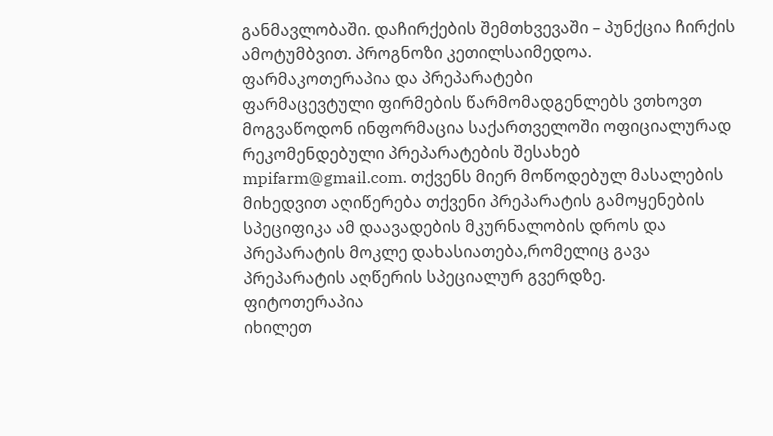განმავლობაში. დაჩირქების შემთხვევაში – პუნქცია ჩირქის ამოტუმბვით. პროგნოზი კეთილსაიმედოა.
ფარმაკოთერაპია და პრეპარატები
ფარმაცევტული ფირმების წარმომადგენლებს ვთხოვთ მოგვაწოდონ ინფორმაცია საქართველოში ოფიციალურად რეკომენდებული პრეპარატების შესახებ mpifarm@gmail.com. თქვენს მიერ მოწოდებულ მასალების მიხედვით აღიწერება თქვენი პრეპარატის გამოყენების სპეციფიკა ამ დაავადების მკურნალობის დროს და პრეპარატის მოკლე დახასიათება,რომელიც გავა პრეპარატის აღწერის სპეციალურ გვერდზე.
ფიტოთერაპია
იხილეთ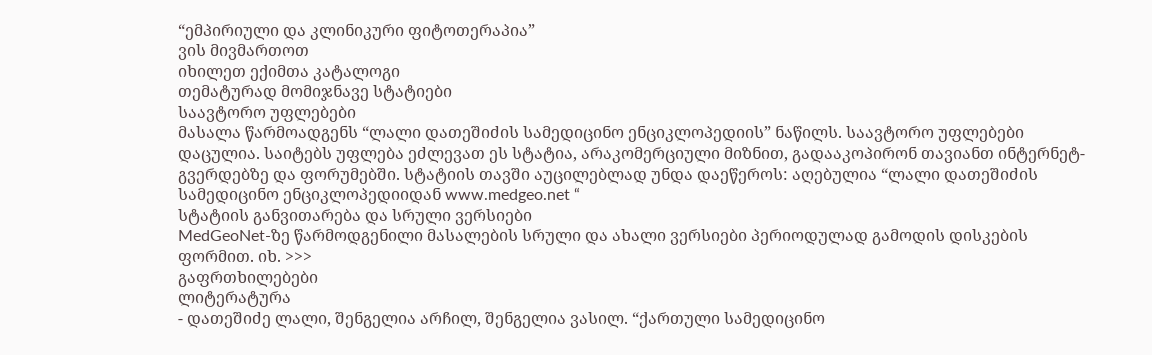“ემპირიული და კლინიკური ფიტოთერაპია”
ვის მივმართოთ
იხილეთ ექიმთა კატალოგი
თემატურად მომიჯნავე სტატიები
საავტორო უფლებები
მასალა წარმოადგენს “ლალი დათეშიძის სამედიცინო ენციკლოპედიის” ნაწილს. საავტორო უფლებები დაცულია. საიტებს უფლება ეძლევათ ეს სტატია, არაკომერციული მიზნით, გადააკოპირონ თავიანთ ინტერნეტ-გვერდებზე და ფორუმებში. სტატიის თავში აუცილებლად უნდა დაეწეროს: აღებულია “ლალი დათეშიძის სამედიცინო ენციკლოპედიიდან www.medgeo.net “
სტატიის განვითარება და სრული ვერსიები
MedGeoNet-ზე წარმოდგენილი მასალების სრული და ახალი ვერსიები პერიოდულად გამოდის დისკების ფორმით. იხ. >>>
გაფრთხილებები
ლიტერატურა
- დათეშიძე ლალი, შენგელია არჩილ, შენგელია ვასილ. “ქართული სამედიცინო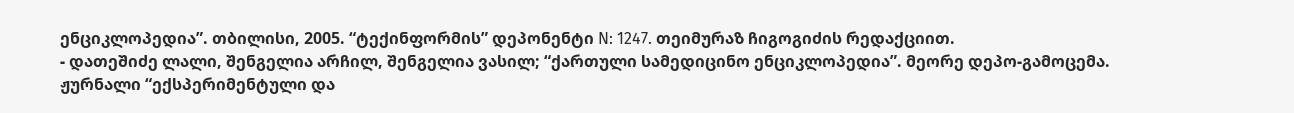ენციკლოპედია”. თბილისი, 2005. “ტექინფორმის” დეპონენტი N: 1247. თეიმურაზ ჩიგოგიძის რედაქციით.
- დათეშიძე ლალი, შენგელია არჩილ, შენგელია ვასილ; “ქართული სამედიცინო ენციკლოპედია”. მეორე დეპო-გამოცემა. ჟურნალი “ექსპერიმენტული და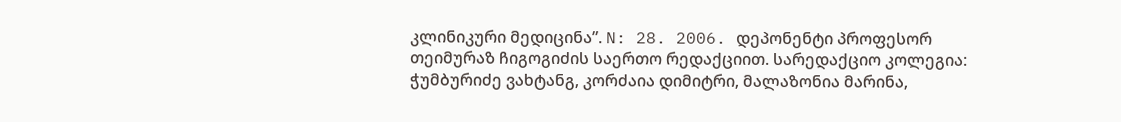კლინიკური მედიცინა”. N: 28. 2006. დეპონენტი პროფესორ თეიმურაზ ჩიგოგიძის საერთო რედაქციით. სარედაქციო კოლეგია: ჭუმბურიძე ვახტანგ, კორძაია დიმიტრი, მალაზონია მარინა,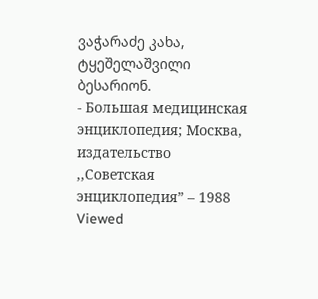ვაჭარაძე კახა, ტყეშელაშვილი ბესარიონ.
- Большая медицинская энциклопедия; Москва, издательство ,,Советская энциклопедия” – 1988
Viewed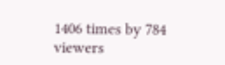1406 times by 784 viewers